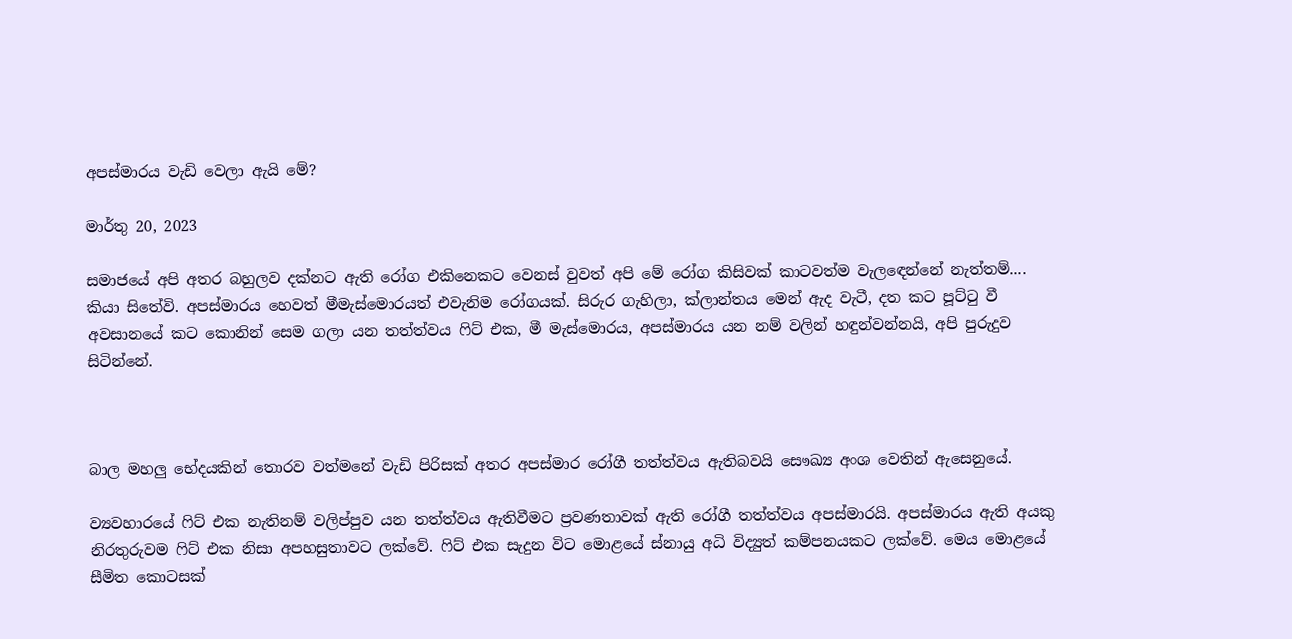අපස්මාරය වැඩි වෙලා ඇයි මේ?

මාර්තු 20, 2023

සමාජයේ අපි අතර බහුලව දක්නට ඇති රෝග එකිනෙකට වෙනස් වුවත් අපි මේ රෝග කිසිවක් කාටවත්ම වැලඳෙන්නේ නැත්තම්.... කියා සිතේවි. අපස්මාරය හෙවත් මීමැස්මොරයත් එවැනිම රෝගයක්. සිරුර ගැහිලා, ක්ලාන්තය මෙන් ඇද වැටී, දත කට පූට්ටු වී අවසානයේ කට කොනින් සෙම ගලා යන තත්ත්වය ෆිට් එක, මී මැස්මොරය, අපස්මාරය යන නම් වලින් හඳුන්වන්නයි, අපි පුරුදුව සිටින්නේ.



බාල මහලු භේදයකින් තොරව වත්මනේ වැඩි පිරිසක් අතර අපස්මාර රෝගී තත්ත්වය ඇතිබවයි සෞඛ්‍ය අංශ වෙතින් ඇසෙනුයේ.

ව්‍යවහාරයේ ෆිට් එක නැතිනම් වලිප්පුව යන තත්ත්වය ඇතිවීමට ප්‍රවණතාවක් ඇති රෝගී තත්ත්වය අපස්මාරයි. අපස්මාරය ඇති අයකු නිරතුරුවම ෆිට් එක නිසා අපහසුතාවට ලක්වේ. ෆිට් එක සැදුන විට මොළයේ ස්නායු අධි විද්‍යුත් කම්පනයකට ලක්වේ. මෙය මොළයේ සීමිත කොටසක්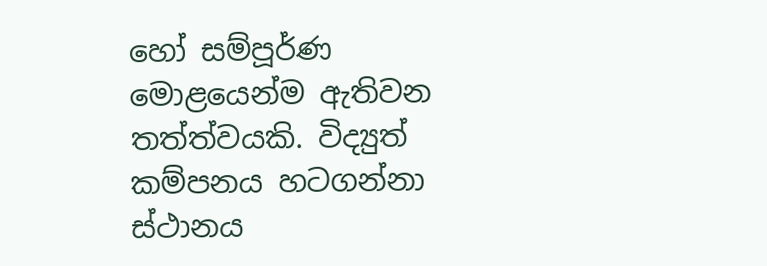හෝ සම්පූර්ණ මොළයෙන්ම ඇතිවන තත්ත්වයකි. විද්‍යුත් කම්පනය හටගන්නා ස්ථානය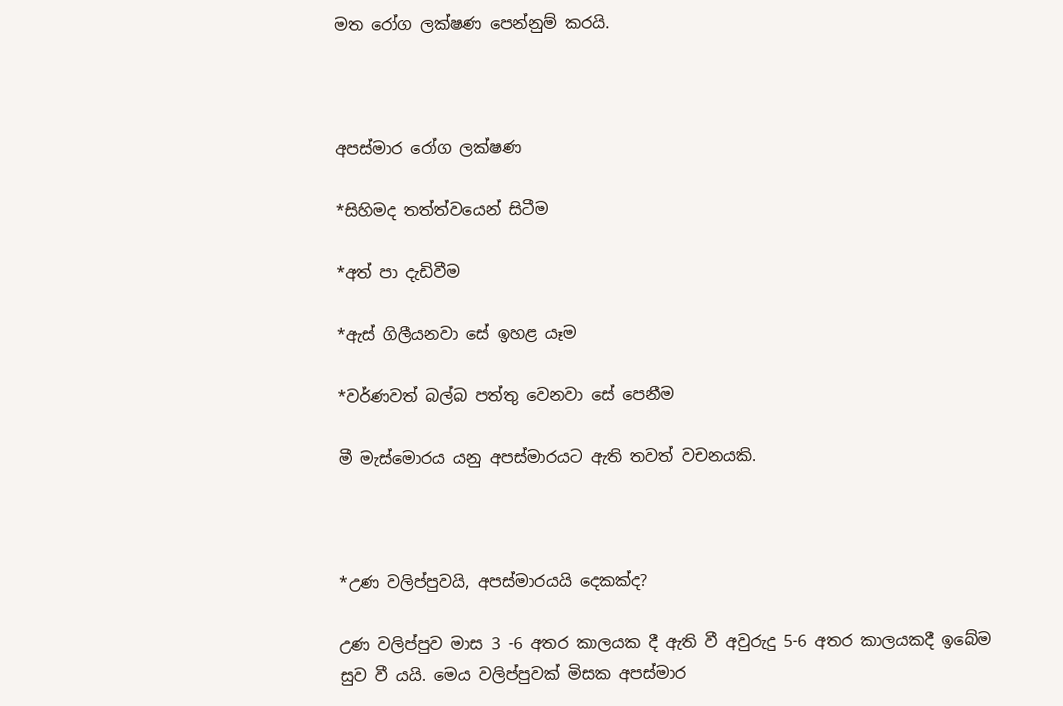මත රෝග ලක්ෂණ පෙන්නුම් කරයි.



අපස්මාර රෝග ලක්ෂණ

*සිහිමද තත්ත්වයෙන් සිටීම

*අත් පා දැඩිවීම

*ඇස් ගිලීයනවා සේ ඉහළ යෑම

*වර්ණවත් බල්බ පත්තු වෙනවා සේ පෙනීම

මී මැස්මොරය යනු අපස්මාරයට ඇති තවත් වචනයකි.



*උණ වලිප්පුවයි, අපස්මාරයයි දෙකක්ද?

උණ වලිප්පුව මාස 3 -6 අතර කාලයක දී ඇති වී අවුරුදු 5-6 අතර කාලයකදී ඉබේම සුව වී යයි. මෙය වලිප්පුවක් මිසක අපස්මාර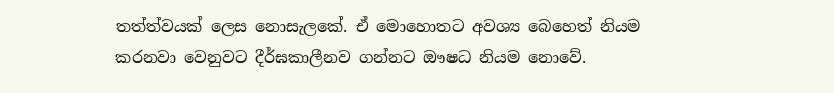තත්ත්වයක් ලෙස නොසැලකේ. ඒ මොහොතට අවශ්‍ය බෙහෙත් නියම කරනවා වෙනුවට දීර්ඝකාලීනව ගන්නට ඖෂධ නියම නොවේ.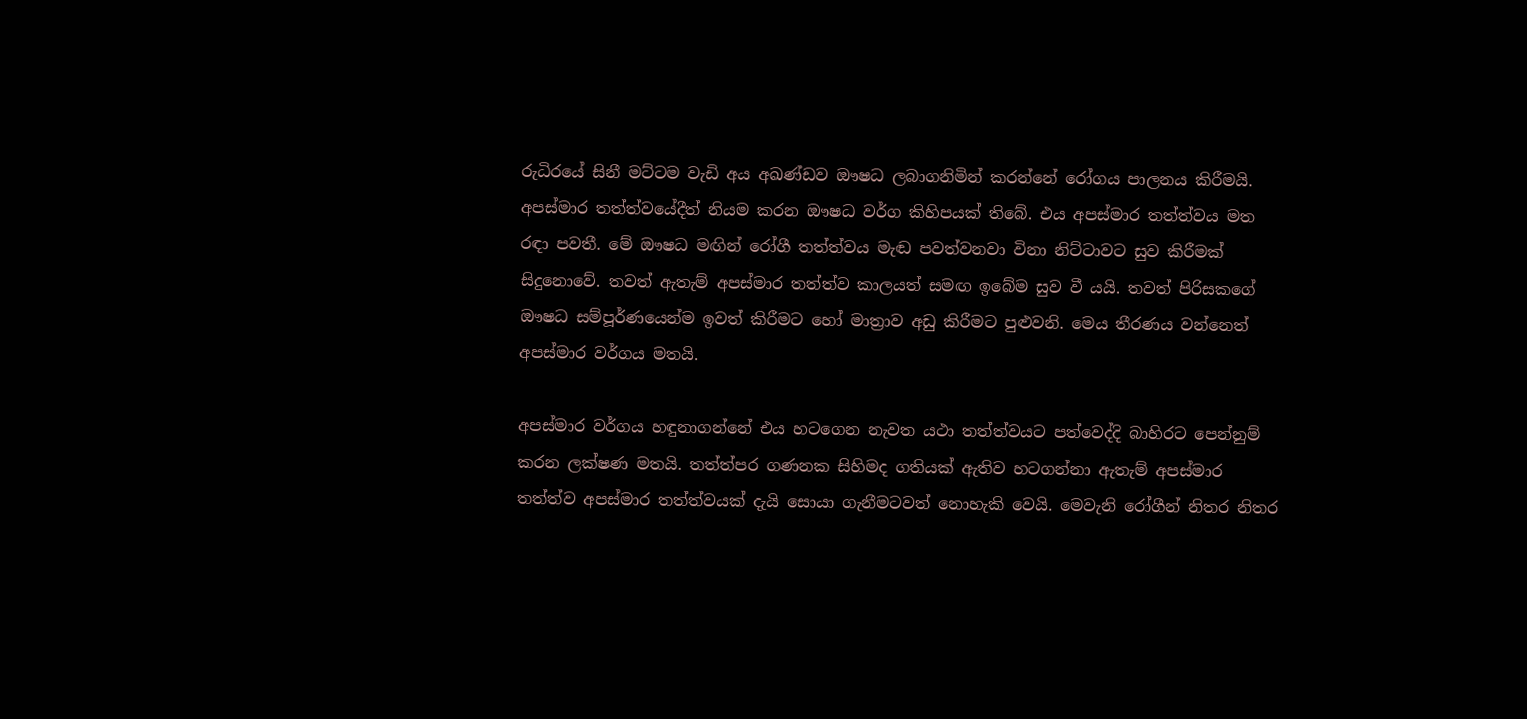රුධිරයේ සිනී මට්ටම වැඩි අය අඛණ්ඩව ඖෂධ ලබාගනිමින් කරන්නේ රෝගය පාලනය කිරීමයි. අපස්මාර තත්ත්වයේදීත් නියම කරන ඖෂධ වර්ග කිහිපයක් තිබේ. එය අපස්මාර තත්ත්වය මත රඳා පවතී. මේ ඖෂධ මඟින් රෝගී තත්ත්වය මැඬ පවත්වනවා විනා නිට්ටාවට සුව කිරීමක් සිදුනොවේ. තවත් ඇතැම් අපස්මාර තත්ත්ව කාලයත් සමඟ ඉබේම සුව වී යයි. තවත් පිරිසකගේ ඖෂධ සම්පූර්ණයෙන්ම ඉවත් කිරීමට හෝ මාත්‍රාව අඩු කිරීමට පුළුවනි. මෙය තීරණය වන්නෙත් අපස්මාර වර්ගය මතයි.

අපස්මාර වර්ගය හඳුනාගන්නේ එය හටගෙන නැවත යථා තත්ත්වයට පත්වෙද්දි බාහිරට පෙන්නුම් කරන ලක්ෂණ මතයි. තත්ත්පර ගණනක සිහිමද ගතියක් ඇතිව හටගන්නා ඇතැම් අපස්මාර තත්ත්ව අපස්මාර තත්ත්වයක් දැයි සොයා ගැනීමටවත් නොහැකි වෙයි. මෙවැනි රෝගීන් නිතර නිතර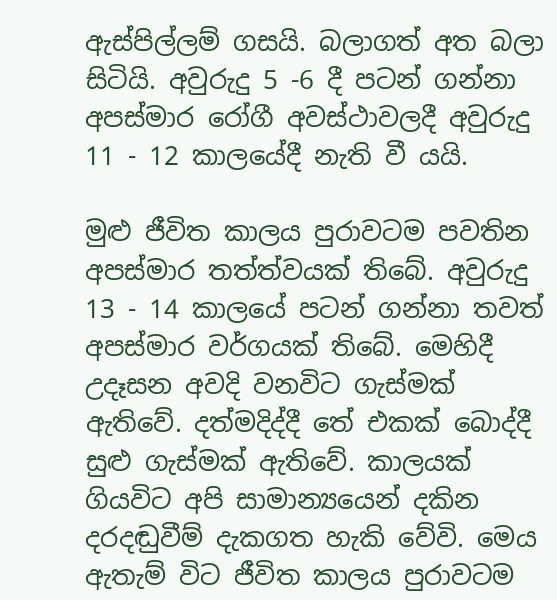ඇස්පිල්ලම් ගසයි. බලාගත් අත බලා සිටියි. අවුරුදු 5 -6 දී පටන් ගන්නා අපස්මාර රෝගී අවස්ථාවලදී අවුරුදු 11 - 12 කාලයේදී නැති වී යයි.

මුළු ජීවිත කාලය පුරාවටම පවතින අපස්මාර තත්ත්වයක් තිබේ. අවුරුදු 13 - 14 කාලයේ පටන් ගන්නා තවත් අපස්මාර වර්ගයක් තිබේ. මෙහිදී උදෑසන අවදි වනවිට ගැස්මක් ඇතිවේ. දත්මදිද්දී තේ එකක් බොද්දී සුළු ගැස්මක් ඇතිවේ. කාලයක් ගියවිට අපි සාමාන්‍යයෙන් දකින දරදඬුවීම් දැකගත හැකි වේවි. මෙය ඇතැම් විට ජීවිත කාලය පුරාවටම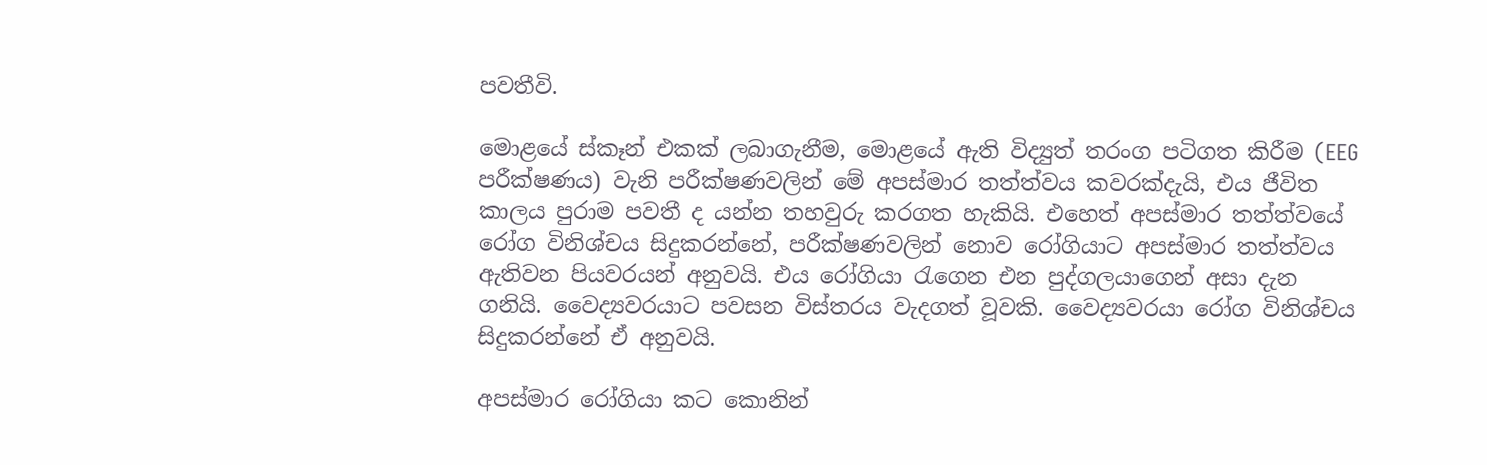පවතීවි.

මොළයේ ස්කෑන් එකක් ලබාගැනීම, මොළයේ ඇති විද්‍යුත් තරංග පටිගත කිරීම (EEG පරීක්ෂණය) වැනි පරීක්ෂණවලින් මේ අපස්මාර තත්ත්වය කවරක්දැයි, එය ජීවිත කාලය පුරාම පවතී ද යන්න තහවුරු කරගත හැකියි. එහෙත් අපස්මාර තත්ත්වයේ රෝග විනිශ්චය සිදුකරන්නේ, පරීක්ෂණවලින් නොව රෝගියාට අපස්මාර තත්ත්වය ඇතිවන පියවරයන් අනුවයි. එය රෝගියා රැගෙන එන පුද්ගලයාගෙන් අසා දැන ගනියි. වෛද්‍යවරයාට පවසන විස්තරය වැදගත් වූවකි. වෛද්‍යවරයා රෝග විනිශ්චය සිදුකරන්නේ ඒ අනුවයි.

අපස්මාර රෝගියා කට කොනින්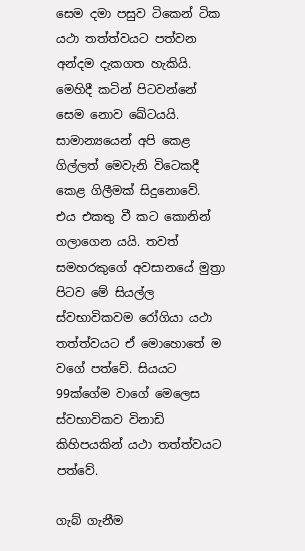සෙම දමා පසුව ටිකෙන් ටික යථා තත්ත්වයට පත්වන අන්දම දැකගත හැකියි. මෙහිදී කටින් පිටවන්නේ සෙම නොව ඛේටයයි. සාමාන්‍යයෙන් අපි කෙළ ගිල්ලත් මෙවැනි විටෙකදී කෙළ ගිලීමක් සිදුනොවේ. එය එකතු වී කට කොනින් ගලාගෙන යයි. තවත් සමහරකුගේ අවසානයේ මුත්‍රා පිටව මේ සියල්ල ස්වභාවිකවම රෝගියා යථා තත්ත්වයට ඒ මොහොතේ ම වගේ පත්වේ. සියයට 99ක්ගේම වාගේ මෙලෙස ස්වභාවිකව විනාඩි කිහිපයකින් යථා තත්ත්වයට පත්වේ.

ගැබ් ගැනීම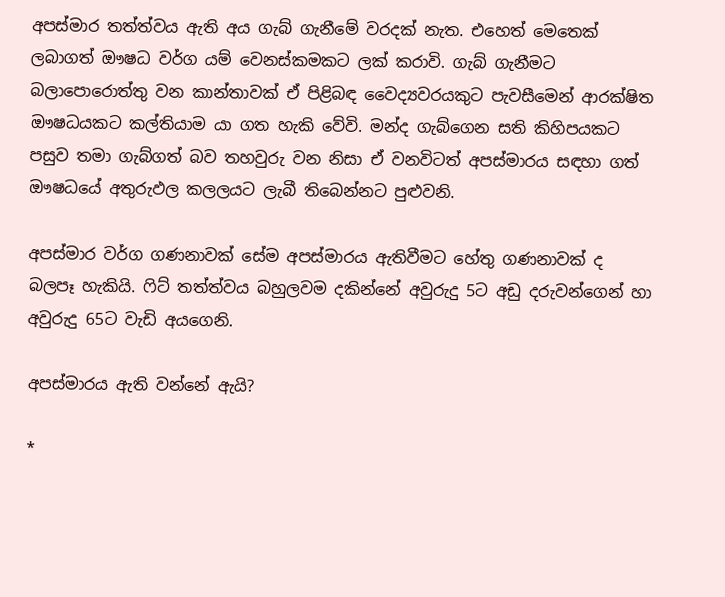අපස්මාර තත්ත්වය ඇති අය ගැබ් ගැනීමේ වරදක් නැත. එහෙත් මෙතෙක් ලබාගත් ඖෂධ වර්ග යම් වෙනස්කමකට ලක් කරාවි. ගැබ් ගැනීමට බලාපොරොත්තු වන කාන්තාවක් ඒ පිළිබඳ වෛද්‍යවරයකුට පැවසීමෙන් ආරක්ෂිත ඖෂධයකට කල්තියාම යා ගත හැකි වේවි. මන්ද ගැබ්ගෙන සති කිහිපයකට පසුව තමා ගැබ්ගත් බව තහවුරු වන නිසා ඒ වනවිටත් අපස්මාරය සඳහා ගත් ඖෂධයේ අතුරුඵල කලලයට ලැබී තිබෙන්නට පුළුවනි.

අපස්මාර වර්ග ගණනාවක් සේම අපස්මාරය ඇතිවීමට හේතු ගණනාවක් ද බලපෑ හැකියි. ෆිට් තත්ත්වය බහුලවම දකින්නේ අවුරුදු 5ට අඩු දරුවන්ගෙන් හා අවුරුදු 65ට වැඩි අයගෙනි.

අපස්මාරය ඇති වන්නේ ඇයි?

*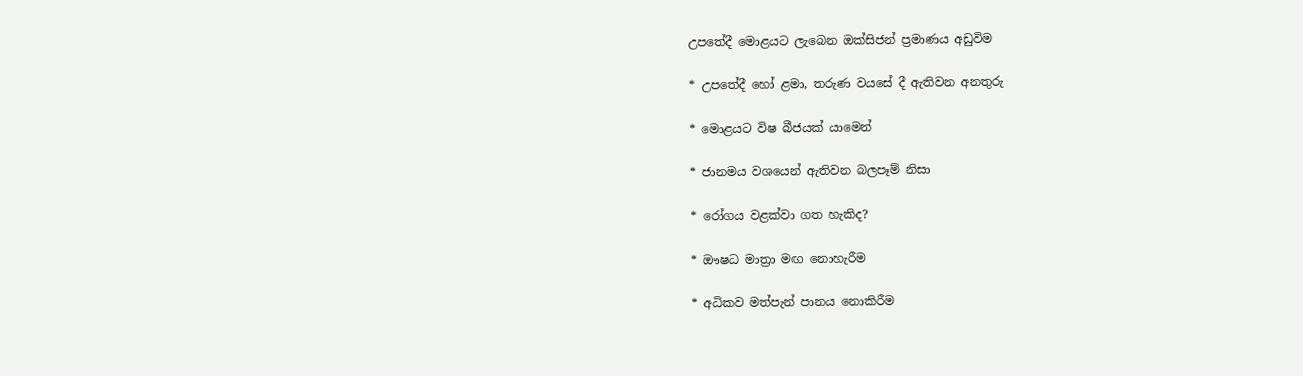උපතේදී මොළයට ලැබෙන ඔක්සිජන් ප්‍රමාණය අඩුවිම

* උපතේදී හෝ ළමා, තරුණ වයසේ දී ඇතිවන අනතුරු

* මොළයට විෂ බීජයක් යාමෙන්

* ජානමය වශයෙන් ඇතිවන බලපෑම් නිසා

* රෝගය වළක්වා ගත හැකිද?

* ඖෂධ මාත්‍රා මඟ නොහැරීම

* අධිකව මත්පැන් පානය නොකිරීම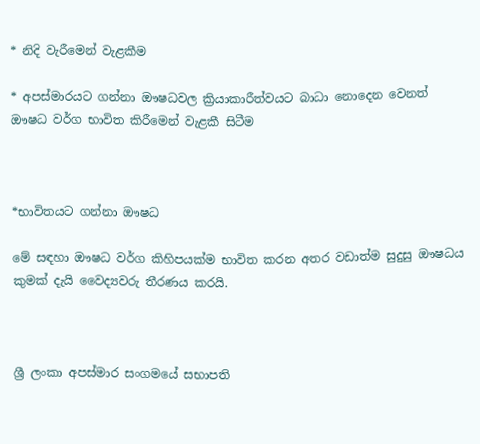* නිදි වැරීමෙන් වැළකීම

* අපස්මාරයට ගන්නා ඖෂධවල ක්‍රියාකාරීත්වයට බාධා නොදෙන වෙනත් ඖෂධ වර්ග භාවිත කිරීමෙන් වැළකී සිටීම



*භාවිතයට ගන්නා ඖෂධ

මේ සඳහා ඖෂධ වර්ග කිහිපයක්ම භාවිත කරන අතර වඩාත්ම සුදුසු ඖෂධය කුමක් දැයි වෛද්‍යවරු තීරණය කරයි.



ශ්‍රී ලංකා අපස්මාර සංගමයේ සභාපති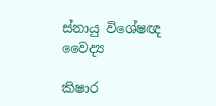ස්නායු විශේෂඥ වෛද්‍ය

කිෂාර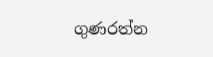ගුණරත්න